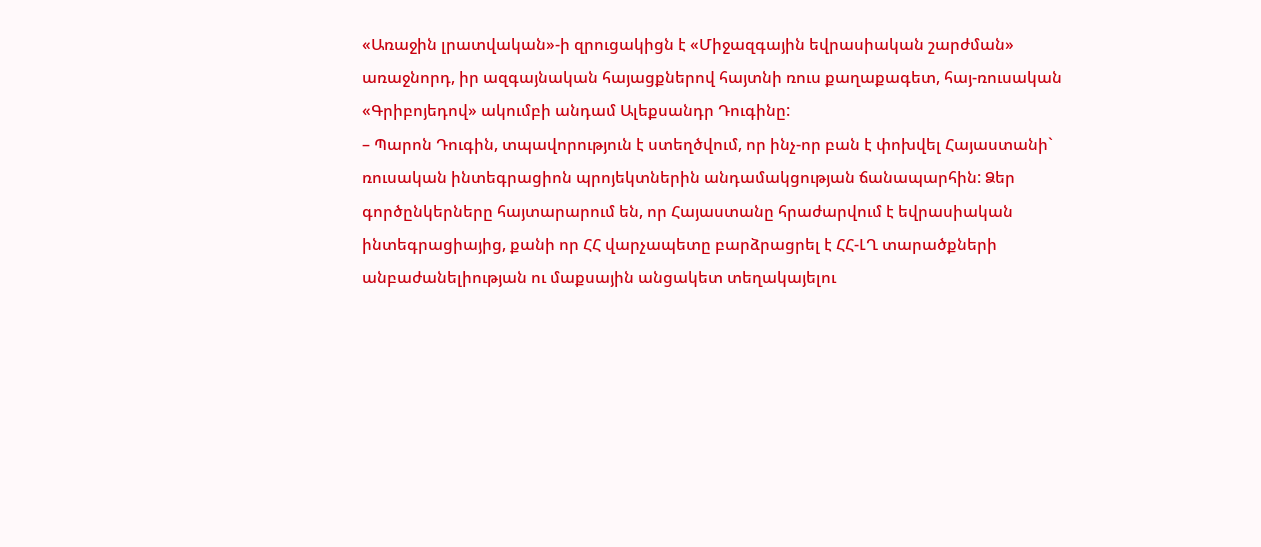«Առաջին լրատվական»-ի զրուցակիցն է «Միջազգային եվրասիական շարժման» առաջնորդ, իր ազգայնական հայացքներով հայտնի ռուս քաղաքագետ, հայ-ռուսական «Գրիբոյեդով» ակումբի անդամ Ալեքսանդր Դուգինը:
– Պարոն Դուգին, տպավորություն է ստեղծվում, որ ինչ-որ բան է փոխվել Հայաստանի` ռուսական ինտեգրացիոն պրոյեկտներին անդամակցության ճանապարհին: Ձեր գործընկերները հայտարարում են, որ Հայաստանը հրաժարվում է եվրասիական ինտեգրացիայից, քանի որ ՀՀ վարչապետը բարձրացրել է ՀՀ-ԼՂ տարածքների անբաժանելիության ու մաքսային անցակետ տեղակայելու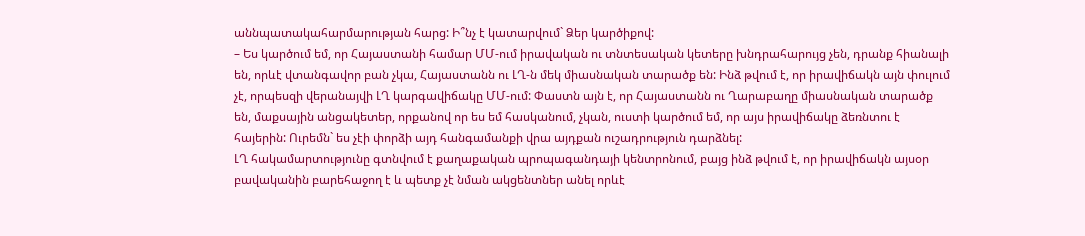աննպատակահարմարության հարց: Ի՞նչ է կատարվում` Ձեր կարծիքով:
– Ես կարծում եմ, որ Հայաստանի համար ՄՄ-ում իրավական ու տնտեսական կետերը խնդրահարույց չեն, դրանք հիանալի են, որևէ վտանգավոր բան չկա, Հայաստանն ու ԼՂ-ն մեկ միասնական տարածք են: Ինձ թվում է, որ իրավիճակն այն փուլում չէ, որպեսզի վերանայվի ԼՂ կարգավիճակը ՄՄ-ում: Փաստն այն է, որ Հայաստանն ու Ղարաբաղը միասնական տարածք են, մաքսային անցակետեր, որքանով որ ես եմ հասկանում, չկան, ուստի կարծում եմ, որ այս իրավիճակը ձեռնտու է հայերին: Ուրեմն` ես չէի փորձի այդ հանգամանքի վրա այդքան ուշադրություն դարձնել:
ԼՂ հակամարտությունը գտնվում է քաղաքական պրոպագանդայի կենտրոնում, բայց ինձ թվում է, որ իրավիճակն այսօր բավականին բարեհաջող է և պետք չէ նման ակցենտներ անել որևէ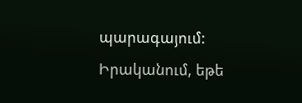պարագայում: Իրականում, եթե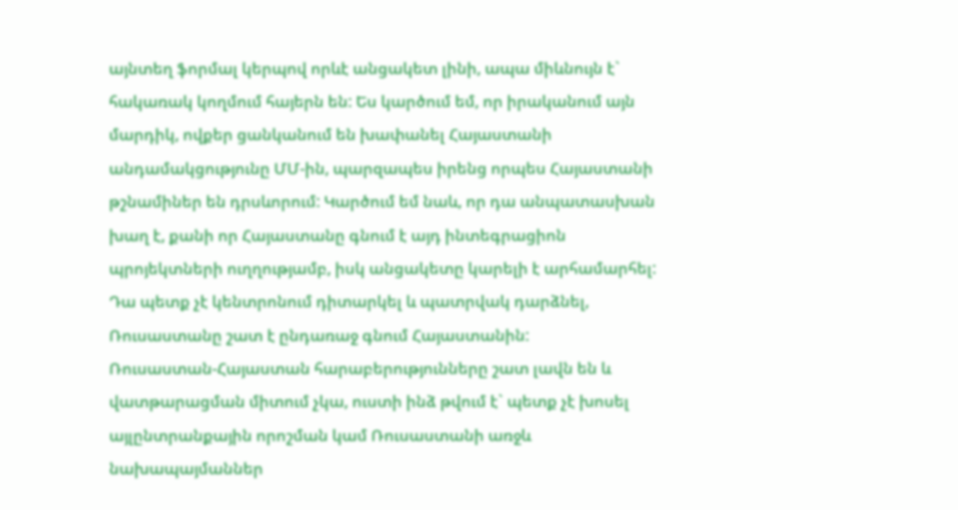այնտեղ ֆորմալ կերպով որևէ անցակետ լինի, ապա միևնույն է` հակառակ կողմում հայերն են: Ես կարծում եմ, որ իրականում այն մարդիկ, ովքեր ցանկանում են խափանել Հայաստանի անդամակցությունը ՄՄ-ին, պարզապես իրենց որպես Հայաստանի թշնամիներ են դրսևորում: Կարծում եմ նաև, որ դա անպատասխան խաղ է, քանի որ Հայաստանը գնում է այդ ինտեգրացիոն պրոյեկտների ուղղությամբ, իսկ անցակետը կարելի է արհամարհել: Դա պետք չէ կենտրոնում դիտարկել և պատրվակ դարձնել, Ռուսաստանը շատ է ընդառաջ գնում Հայաստանին:
Ռուսաստան-Հայաստան հարաբերությունները շատ լավն են և վատթարացման միտում չկա, ուստի ինձ թվում է` պետք չէ խոսել այլընտրանքային որոշման կամ Ռուսաստանի առջև նախապայմաններ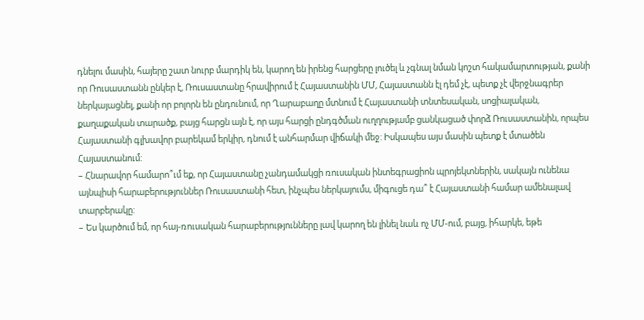դնելու մասին, հայերը շատ նուրբ մարդիկ են, կարող են իրենց հարցերը լուծել և չգնալ նման կոշտ հակամարտության, քանի որ Ռուսաստանն ընկեր է, Ռուսաստանը հրավիրում է Հայաստանին ՄՄ, Հայաստանն էլ դեմ չէ, պետք չէ վերջնագրեր ներկայացնել, քանի որ բոլորն են ընդունում, որ Ղարաբաղը մտնում է Հայաստանի տնտեսական, սոցիալական, քաղաքական տարածք, բայց հարցն այն է, որ այս հարցի ընդգծման ուղղությամբ ցանկացած փորձ Ռուսաստանին, որպես Հայաստանի գլխավոր բարեկամ երկիր, դնում է անհարմար վիճակի մեջ: Իսկապես այս մասին պետք է մտածեն Հայաստանում:
– Հնարավոր համարո՞ւմ եք, որ Հայաստանը չանդամակցի ռուսական ինտեգրացիոն պրոյեկտներին, սակայն ունենա այնպիսի հարաբերություններ Ռուսաստանի հետ, ինչպես ներկայումս, միգուցե դա՞ է Հայաստանի համար ամենալավ տարբերակը:
– Ես կարծում եմ, որ հայ-ռուսական հարաբերությունները լավ կարող են լինել նաև ոչ ՄՄ-ում, բայց, իհարկե, եթե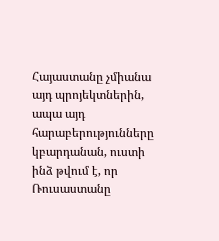Հայաստանը չմիանա այդ պրոյեկտներին, ապա այդ հարաբերությունները կբարդանան, ուստի ինձ թվում է, որ Ռուսաստանը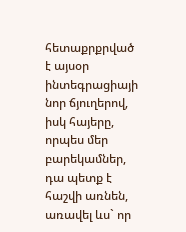հետաքրքրված է այսօր ինտեգրացիայի նոր ճյուղերով, իսկ հայերը, որպես մեր բարեկամներ, դա պետք է հաշվի առնեն, առավել ևս` որ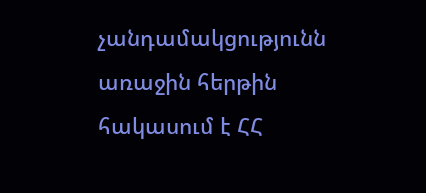չանդամակցությունն առաջին հերթին հակասում է ՀՀ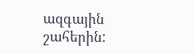ազգային շահերին: